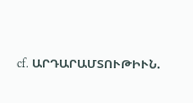cf. ԱՐԴԱՐԱՄՏՈՒԹԻՒՆ.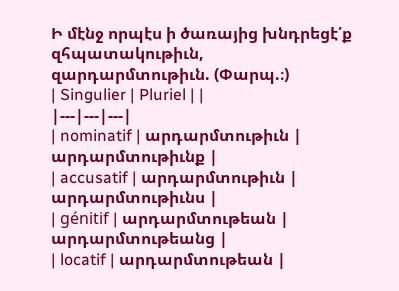Ի մէնջ որպէս ի ծառայից խնդրեցէ՛ք զհպատակութիւն, զարդարմտութիւն. (Փարպ.։)
| Singulier | Pluriel | |
|---|---|---|
| nominatif | արդարմտութիւն | արդարմտութիւնք |
| accusatif | արդարմտութիւն | արդարմտութիւնս |
| génitif | արդարմտութեան | արդարմտութեանց |
| locatif | արդարմտութեան |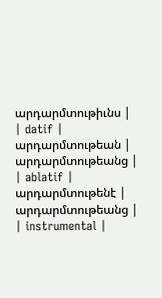արդարմտութիւնս |
| datif | արդարմտութեան | արդարմտութեանց |
| ablatif | արդարմտութենէ | արդարմտութեանց |
| instrumental |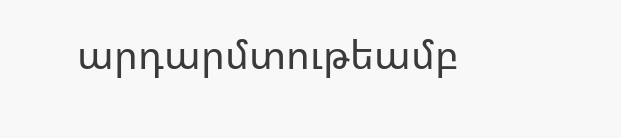արդարմտութեամբ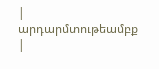| արդարմտութեամբք |